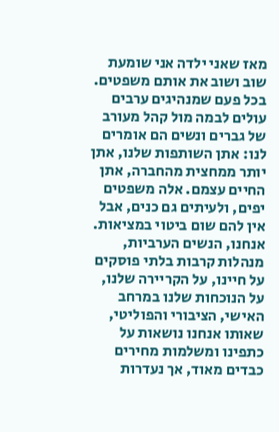מאז שאני ילדה אני שומעת שוב ושוב את אותם משפטים. בכל פעם שמנהיגים ערבים עולים לבמה מול קהל מעורב של גברים ונשים הם אומרים לנו: אתן השותפות שלנו, אתן יותר ממחצית מהחברה, אתן החיים עצמם. אלה משפטים יפים, ולעיתים גם כנים, אבל אין להם שום ביטוי במציאות.
אנחנו, הנשים הערביות, מנהלות קרבות בלתי פוסקים על חיינו, על הקריירה שלנו, על הנוכחות שלנו במרחב האישי, הציבורי והפוליטי, שאותו אנחנו נושאות על כתפינו ומשלמות מחירים כבדים מאוד, אך נעדרות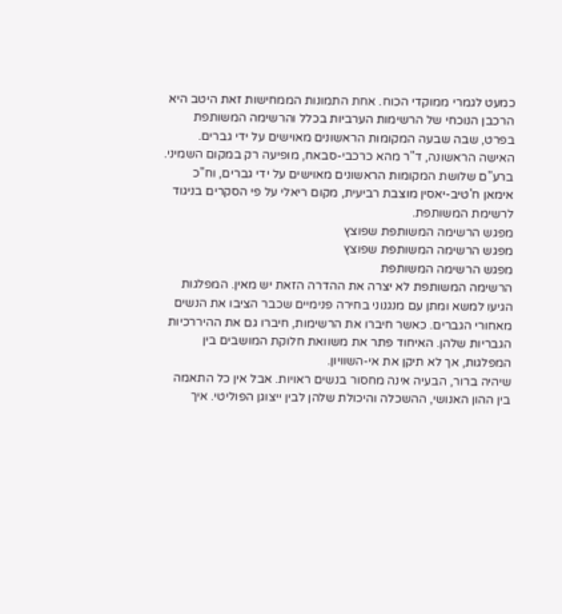כמעט לגמרי ממוקדי הכוח. אחת התמונות הממחישות זאת היטב היא הרכבן הנוכחי של הרשימות הערביות בכלל והרשימה המשותפת בפרט, שבה שבעה המקומות הראשונים מאוישים על ידי גברים. האישה הראשונה, ד"ר מהא כרכבי-סבאח, מופיעה רק במקום השמיני. ברע"ם שלושת המקומות הראשונים מאוישים על ידי גברים, וח"כ אימאן ח'טיב-יאסין מוצבת רביעית, מקום ריאלי על פי הסקרים בניגוד לרשימת המשותפת.
מפגש הרשימה המשותפת שפוצץ
מפגש הרשימה המשותפת שפוצץ
מפגש הרשימה המשותפת
הרשימה המשותפת לא יצרה את ההדרה הזאת יש מאין. המפלגות הגיעו למשא ומתן עם מנגנוני בחירה פנימיים שכבר הציבו את הנשים מאחורי הגברים. כאשר חיברו את הרשימות, חיברו גם את ההיררכיות הגבריות שלהן. האיחוד פתר את משוואת חלוקת המושבים בין המפלגות, אך לא תיקן את אי-השוויון.
שיהיה ברור, הבעיה אינה מחסור בנשים ראויות. אבל אין כל התאמה בין ההון האנושי, ההשכלה והיכולת שלהן לבין ייצוגן הפוליטי. איך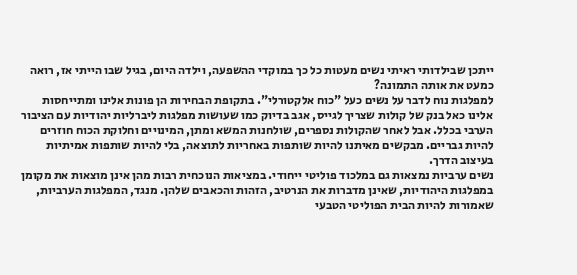ייתכן שבילדותי ראיתי נשים מעטות כל כך במוקדי ההשפעה, וילדה היום, בגיל שבו הייתי אז, רואה כמעט את אותה התמונה?
למפלגות נוח לדבר על נשים כעל "כוח אלקטורלי". בתקופת הבחירות הן פונות אלינו ומתייחסות אלינו כאל בנק של קולות שצריך לגייס, אגב בדיוק כמו שעושות מפלגות ליברליות יהודיות עם הציבור הערבי בכלל. אבל לאחר שהקולות נספרים, שולחנות המשא ומתן, המינויים וחלוקת הכוח חוזרים להיות גבריים. מבקשים מאיתנו להיות שותפות באחריות לתוצאה, בלי להיות שותפות אמיתיות בעיצוב הדרך.
נשים ערביות נמצאות גם במלכוד פוליטי ייחודי. במציאות הנוכחית רבות מהן אינן מוצאות את מקומן במפלגות היהודיות, שאינן מדברות את הנרטיב, הזהות והכאבים שלהן. מנגד, המפלגות הערביות, שאמורות להיות הבית הפוליטי הטבעי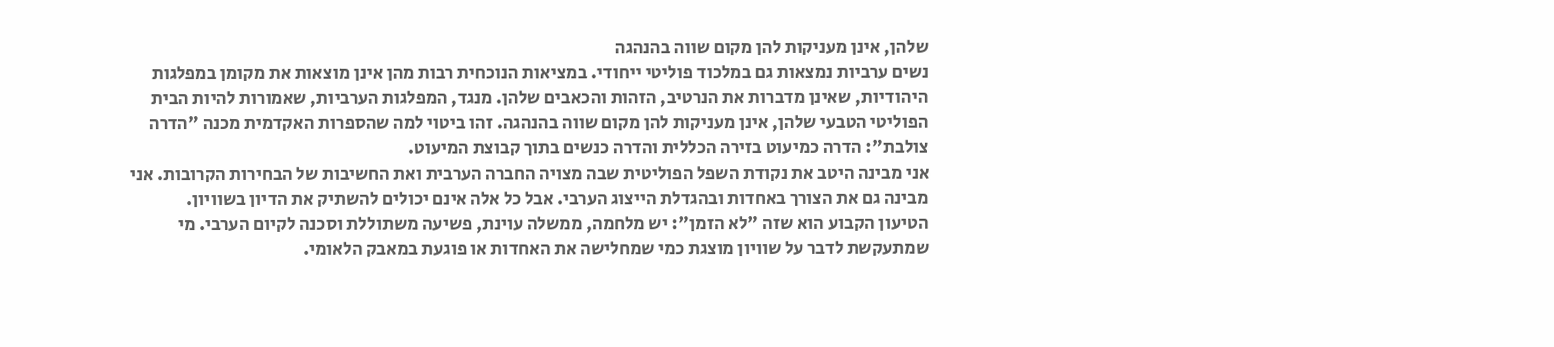שלהן, אינן מעניקות להן מקום שווה בהנהגה
נשים ערביות נמצאות גם במלכוד פוליטי ייחודי. במציאות הנוכחית רבות מהן אינן מוצאות את מקומן במפלגות היהודיות, שאינן מדברות את הנרטיב, הזהות והכאבים שלהן. מנגד, המפלגות הערביות, שאמורות להיות הבית הפוליטי הטבעי שלהן, אינן מעניקות להן מקום שווה בהנהגה. זהו ביטוי למה שהספרות האקדמית מכנה "הדרה צולבת": הדרה כמיעוט בזירה הכללית והדרה כנשים בתוך קבוצת המיעוט.
אני מבינה היטב את נקודת השפל הפוליטית שבה מצויה החברה הערבית ואת החשיבות של הבחירות הקרובות. אני מבינה גם את הצורך באחדות ובהגדלת הייצוג הערבי. אבל כל אלה אינם יכולים להשתיק את הדיון בשוויון.
הטיעון הקבוע הוא שזה "לא הזמן": יש מלחמה, ממשלה עוינת, פשיעה משתוללת וסכנה לקיום הערבי. מי שמתעקשת לדבר על שוויון מוצגת כמי שמחלישה את האחדות או פוגעת במאבק הלאומי.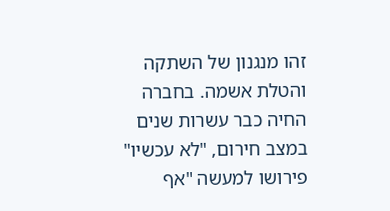זהו מנגנון של השתקה והטלת אשמה. בחברה החיה כבר עשרות שנים במצב חירום, "לא עכשיו" פירושו למעשה "אף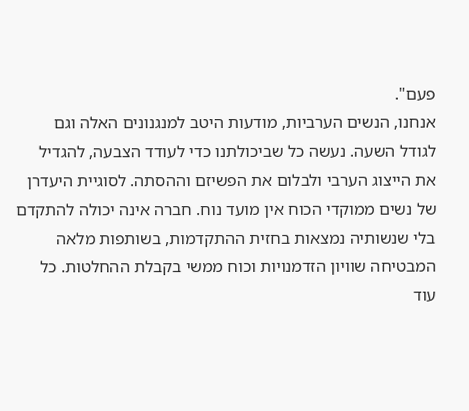פעם".
אנחנו, הנשים הערביות, מודעות היטב למנגנונים האלה וגם לגודל השעה. נעשה כל שביכולתנו כדי לעודד הצבעה, להגדיל את הייצוג הערבי ולבלום את הפשיזם וההסתה. לסוגיית היעדרן של נשים ממוקדי הכוח אין מועד נוח. חברה אינה יכולה להתקדם בלי שנשותיה נמצאות בחזית ההתקדמות, בשותפות מלאה המבטיחה שוויון הזדמנויות וכוח ממשי בקבלת ההחלטות. כל עוד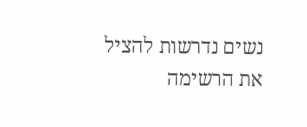נשים נדרשות להציל את הרשימה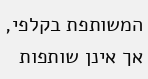המשותפת בקלפי, אך אינן שותפות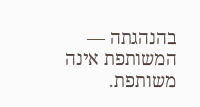בהנהגתה — המשותפת אינה משותפת.